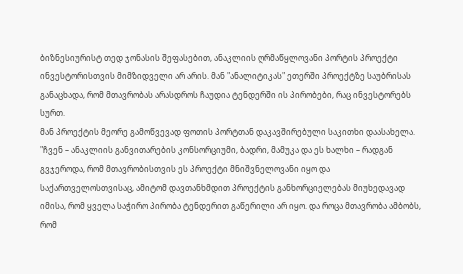ბიზნესიურისტ თედ ჯონასის შეფასებით, ანაკლიის ღრმაწყლოვანი პორტის პროექტი ინვესტორისთვის მიმზიდველი არ არის. მან "ანალიტიკას" ეთერში პროექტზე საუბრისას განაცხადა, რომ მთავრობას არასდროს ჩაუდია ტენდერში ის პირობები, რაც ინვესტორებს სურთ.
მან პროექტის მეორე გამოწვევად ფოთის პორტთან დაკავშირებული საკითხი დაასახელა.
"ჩვენ – ანაკლიის განვითარების კონსორციუმი, ბადრი, მამუკა და ეს ხალხი – რადგან გვჯეროდა, რომ მთავრობისთვის ეს პროექტი მნიშვნელოვანი იყო და საქართველოსთვისაც, ამიტომ დავთანხმდით პროექტის განხორციელებას მიუხედავად იმისა, რომ ყველა საჭირო პირობა ტენდერით გაწერილი არ იყო. და როცა მთავრობა ამბობს, რომ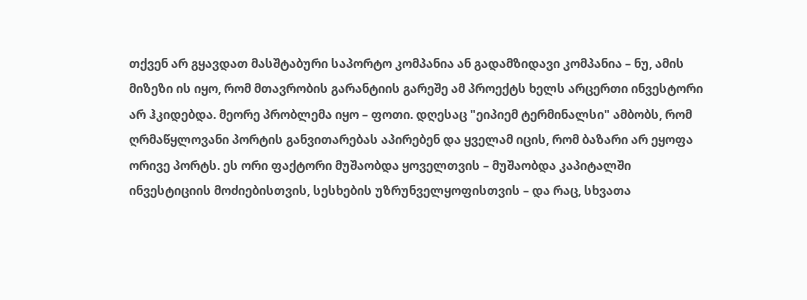თქვენ არ გყავდათ მასშტაბური საპორტო კომპანია ან გადამზიდავი კომპანია – ნუ, ამის მიზეზი ის იყო, რომ მთავრობის გარანტიის გარეშე ამ პროექტს ხელს არცერთი ინვესტორი არ ჰკიდებდა. მეორე პრობლემა იყო – ფოთი. დღესაც "ეიპიემ ტერმინალსი" ამბობს, რომ ღრმაწყლოვანი პორტის განვითარებას აპირებენ და ყველამ იცის, რომ ბაზარი არ ეყოფა ორივე პორტს. ეს ორი ფაქტორი მუშაობდა ყოველთვის – მუშაობდა კაპიტალში ინვესტიციის მოძიებისთვის, სესხების უზრუნველყოფისთვის – და რაც, სხვათა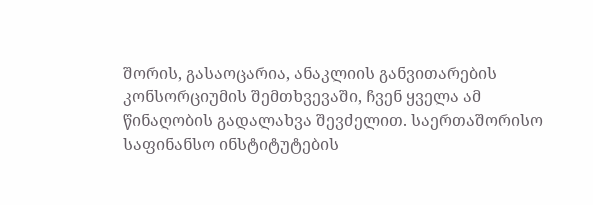შორის, გასაოცარია, ანაკლიის განვითარების კონსორციუმის შემთხვევაში, ჩვენ ყველა ამ წინაღობის გადალახვა შევძელით. საერთაშორისო საფინანსო ინსტიტუტების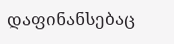დაფინანსებაც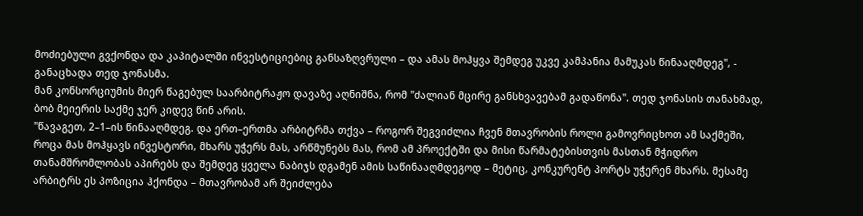მოძიებული გვქონდა და კაპიტალში ინვესტიციებიც განსაზღვრული – და ამას მოჰყვა შემდეგ უკვე კამპანია მამუკას წინააღმდეგ", - განაცხადა თედ ჯონასმა.
მან კონსორციუმის მიერ წაგებულ საარბიტრაჟო დავაზე აღნიშნა, რომ "ძალიან მცირე განსხვავებამ გადაწონა". თედ ჯონასის თანახმად, ბობ მეიერის საქმე ჯერ კიდევ წინ არის.
"წავაგეთ, 2–1–ის წინააღმდეგ. და ერთ–ერთმა არბიტრმა თქვა – როგორ შეგვიძლია ჩვენ მთავრობის როლი გამოვრიცხოთ ამ საქმეში, როცა მას მოჰყავს ინვესტორი, მხარს უჭერს მას, არწმუნებს მას, რომ ამ პროექტში და მისი წარმატებისთვის მასთან მჭიდრო თანამშრომლობას აპირებს და შემდეგ ყველა ნაბიჯს დგამენ ამის საწინააღმდეგოდ – მეტიც, კონკურენტ პორტს უჭერენ მხარს. მესამე არბიტრს ეს პოზიცია ჰქონდა – მთავრობამ არ შეიძლება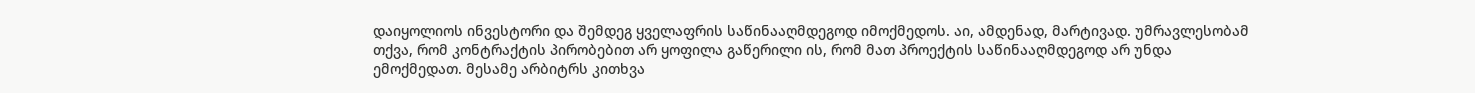დაიყოლიოს ინვესტორი და შემდეგ ყველაფრის საწინააღმდეგოდ იმოქმედოს. აი, ამდენად, მარტივად. უმრავლესობამ თქვა, რომ კონტრაქტის პირობებით არ ყოფილა გაწერილი ის, რომ მათ პროექტის საწინააღმდეგოდ არ უნდა ემოქმედათ. მესამე არბიტრს კითხვა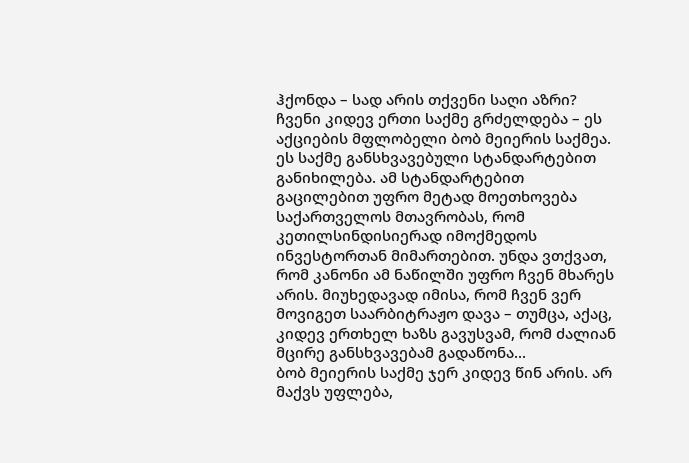ჰქონდა – სად არის თქვენი საღი აზრი? ჩვენი კიდევ ერთი საქმე გრძელდება – ეს აქციების მფლობელი ბობ მეიერის საქმეა. ეს საქმე განსხვავებული სტანდარტებით განიხილება. ამ სტანდარტებით გაცილებით უფრო მეტად მოეთხოვება საქართველოს მთავრობას, რომ კეთილსინდისიერად იმოქმედოს ინვესტორთან მიმართებით. უნდა ვთქვათ, რომ კანონი ამ ნაწილში უფრო ჩვენ მხარეს არის. მიუხედავად იმისა, რომ ჩვენ ვერ მოვიგეთ საარბიტრაჟო დავა – თუმცა, აქაც, კიდევ ერთხელ ხაზს გავუსვამ, რომ ძალიან მცირე განსხვავებამ გადაწონა...
ბობ მეიერის საქმე ჯერ კიდევ წინ არის. არ მაქვს უფლება,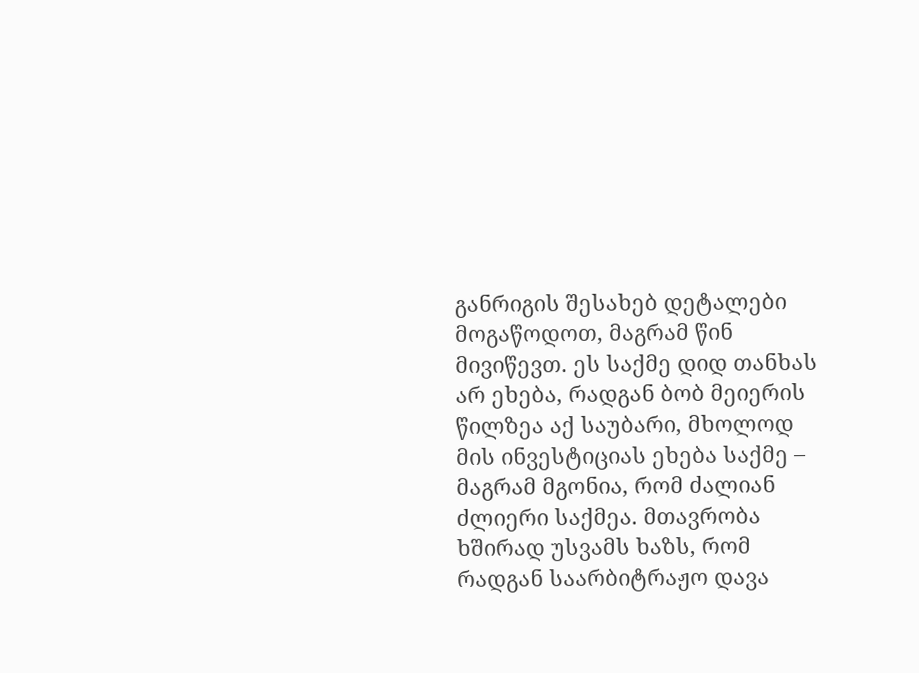განრიგის შესახებ დეტალები მოგაწოდოთ, მაგრამ წინ მივიწევთ. ეს საქმე დიდ თანხას არ ეხება, რადგან ბობ მეიერის წილზეა აქ საუბარი, მხოლოდ მის ინვესტიციას ეხება საქმე – მაგრამ მგონია, რომ ძალიან ძლიერი საქმეა. მთავრობა ხშირად უსვამს ხაზს, რომ რადგან საარბიტრაჟო დავა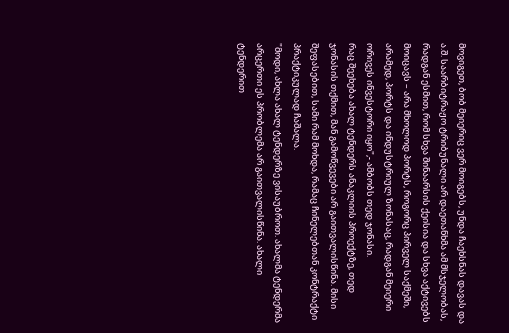მოვიგეთ, ბობ მეიერიც ვერ მოიგებს, უნდა ჩაეხსნას დავას და ა.შ. საარბიტრაჟო ტრიბუნალი არ დაეთანხმა ამ მსჯელობას, რადგან ესმით, რომ სხვა შინაარსის ქეისია და სხვა აქტივებს მოიცავს – არა მხოლოდ პორტს, როგორც პირველ საქმეში, არამედ, პორტს და ინდუსტრიულ ზონასაც, რადგან მეიერი ორივეს ინვესტორი იყო",- ამბობს თედ ჯონასი.
რაც შეეხება ახალ ტენდერს ანაკლიის პროექტზე, თედ ჯონასის თქმით, მან გამოწვევები არ გაითვალისწინა. მისი შეფასებით, სამი რამ მოხდა, რამაც ჩინელებთან კონტრაქტი პრაქტიკულად ჩაშალა.
"მოდი, ახლა ახალ ტენდერზე ვისაუბროთ. ახალმა ტენდერმა არცერთი ეს პრობლემა არ გაითვალისწინა. ახალი ტენდერით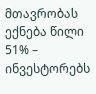მთავრობას ექნება წილი 51% – ინვესტორებს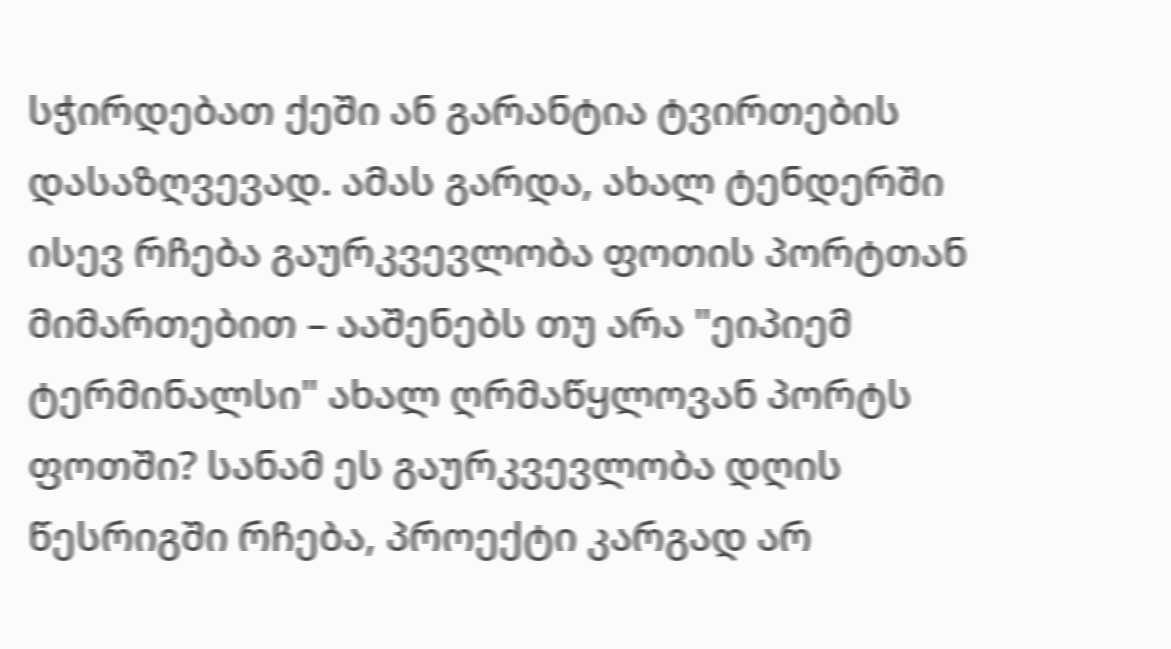სჭირდებათ ქეში ან გარანტია ტვირთების დასაზღვევად. ამას გარდა, ახალ ტენდერში ისევ რჩება გაურკვევლობა ფოთის პორტთან მიმართებით – ააშენებს თუ არა "ეიპიემ ტერმინალსი" ახალ ღრმაწყლოვან პორტს ფოთში? სანამ ეს გაურკვევლობა დღის წესრიგში რჩება, პროექტი კარგად არ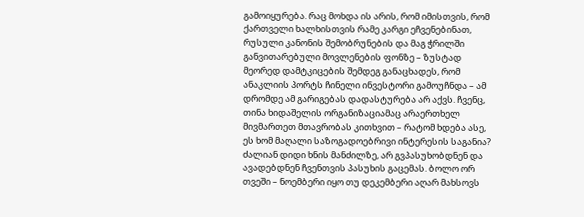გამოიყურება. რაც მოხდა ის არის, რომ იმისთვის, რომ ქართველი ხალხისთვის რამე კარგი ეჩვენებინათ, რუსული კანონის შემობრუნების და მაგ ჭრილში განვითარებული მოვლენების ფონზე – ზუსტად მეორედ დამტკიცების შემდეგ განაცხადეს, რომ ანაკლიის პორტს ჩინელი ინვესტორი გამოუჩნდა – ამ დრომდე ამ გარიგებას დადასტურება არ აქვს. ჩვენც, თინა ხიდაშელის ორგანიზაციამაც არაერთხელ მივმართეთ მთავრობას კითხვით – რატომ ხდება ასე, ეს ხომ მაღალი საზოგადოებრივი ინტერესის საგანია? ძალიან დიდი ხნის მანძილზე, არ გვპასუხობდნენ და ავადებდნენ ჩვენთვის პასუხის გაცემას. ბოლო ორ თვეში – ნოემბერი იყო თუ დეკემბერი აღარ მახსოვს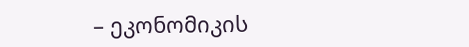– ეკონომიკის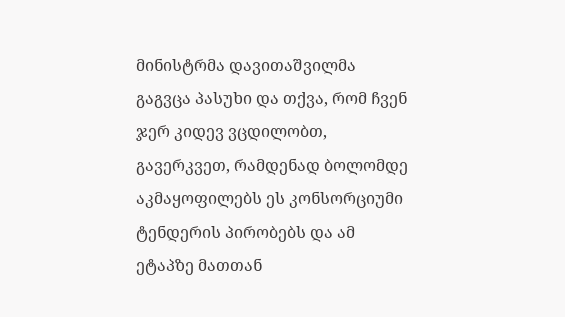მინისტრმა დავითაშვილმა გაგვცა პასუხი და თქვა, რომ ჩვენ ჯერ კიდევ ვცდილობთ, გავერკვეთ, რამდენად ბოლომდე აკმაყოფილებს ეს კონსორციუმი ტენდერის პირობებს და ამ ეტაპზე მათთან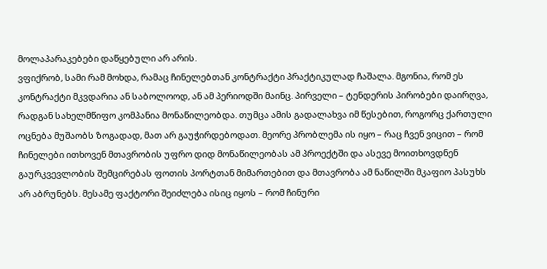მოლაპარაკებები დაწყებული არ არის.
ვფიქრობ, სამი რამ მოხდა, რამაც ჩინელებთან კონტრაქტი პრაქტიკულად ჩაშალა. მგონია, რომ ეს კონტრაქტი მკვდარია ან საბოლოოდ, ან ამ პერიოდში მაინც. პირველი – ტენდერის პირობები დაირღვა, რადგან სახელმწიფო კომპანია მონაწილეობდა. თუმცა ამის გადალახვა იმ წესებით, როგორც ქართული ოცნება მუშაობს ზოგადად, მათ არ გაუჭირდებოდათ. მეორე პრობლემა ის იყო – რაც ჩვენ ვიცით – რომ ჩინელები ითხოვენ მთავრობის უფრო დიდ მონაწილეობას ამ პროექტში და ასევე მოითხოვდნენ გაურკვევლობის შემცირებას ფოთის პორტთან მიმართებით და მთავრობა ამ ნაწილში მკაფიო პასუხს არ აბრუნებს. მესამე ფაქტორი შეიძლება ისიც იყოს – რომ ჩინური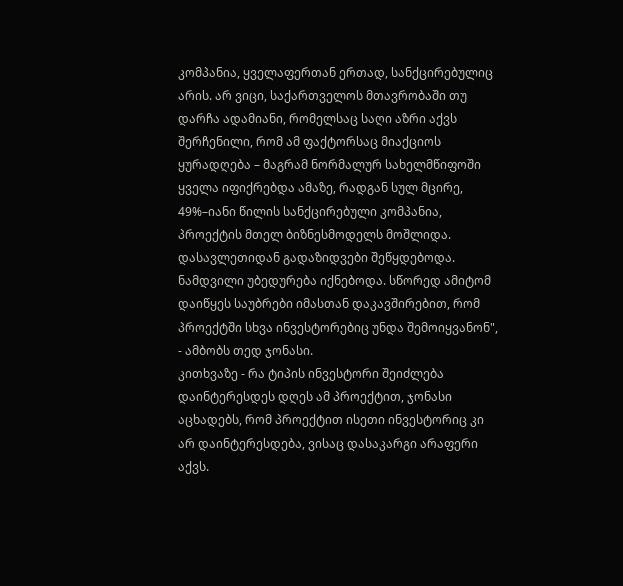კომპანია, ყველაფერთან ერთად, სანქცირებულიც არის. არ ვიცი, საქართველოს მთავრობაში თუ დარჩა ადამიანი, რომელსაც საღი აზრი აქვს შერჩენილი, რომ ამ ფაქტორსაც მიაქციოს ყურადღება – მაგრამ ნორმალურ სახელმწიფოში ყველა იფიქრებდა ამაზე, რადგან სულ მცირე, 49%–იანი წილის სანქცირებული კომპანია, პროექტის მთელ ბიზნესმოდელს მოშლიდა. დასავლეთიდან გადაზიდვები შეწყდებოდა. ნამდვილი უბედურება იქნებოდა. სწორედ ამიტომ დაიწყეს საუბრები იმასთან დაკავშირებით, რომ პროექტში სხვა ინვესტორებიც უნდა შემოიყვანონ", - ამბობს თედ ჯონასი.
კითხვაზე - რა ტიპის ინვესტორი შეიძლება დაინტერესდეს დღეს ამ პროექტით, ჯონასი აცხადებს, რომ პროექტით ისეთი ინვესტორიც კი არ დაინტერესდება, ვისაც დასაკარგი არაფერი აქვს.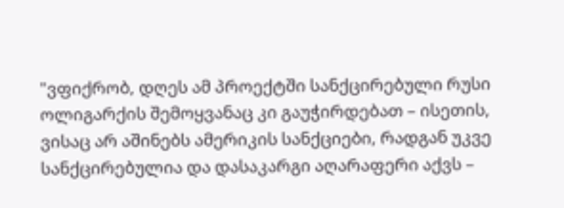"ვფიქრობ, დღეს ამ პროექტში სანქცირებული რუსი ოლიგარქის შემოყვანაც კი გაუჭირდებათ – ისეთის, ვისაც არ აშინებს ამერიკის სანქციები, რადგან უკვე სანქცირებულია და დასაკარგი აღარაფერი აქვს –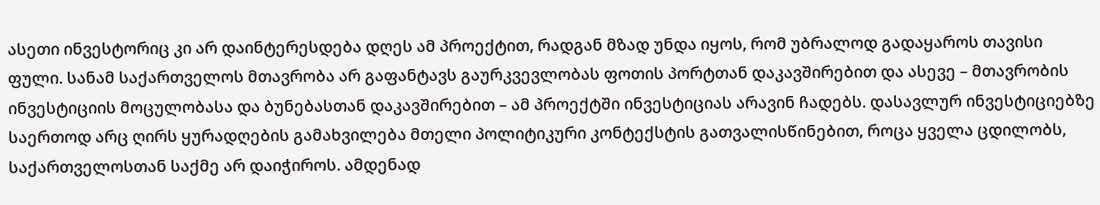ასეთი ინვესტორიც კი არ დაინტერესდება დღეს ამ პროექტით, რადგან მზად უნდა იყოს, რომ უბრალოდ გადაყაროს თავისი ფული. სანამ საქართველოს მთავრობა არ გაფანტავს გაურკვევლობას ფოთის პორტთან დაკავშირებით და ასევე – მთავრობის ინვესტიციის მოცულობასა და ბუნებასთან დაკავშირებით – ამ პროექტში ინვესტიციას არავინ ჩადებს. დასავლურ ინვესტიციებზე საერთოდ არც ღირს ყურადღების გამახვილება მთელი პოლიტიკური კონტექსტის გათვალისწინებით, როცა ყველა ცდილობს, საქართველოსთან საქმე არ დაიჭიროს. ამდენად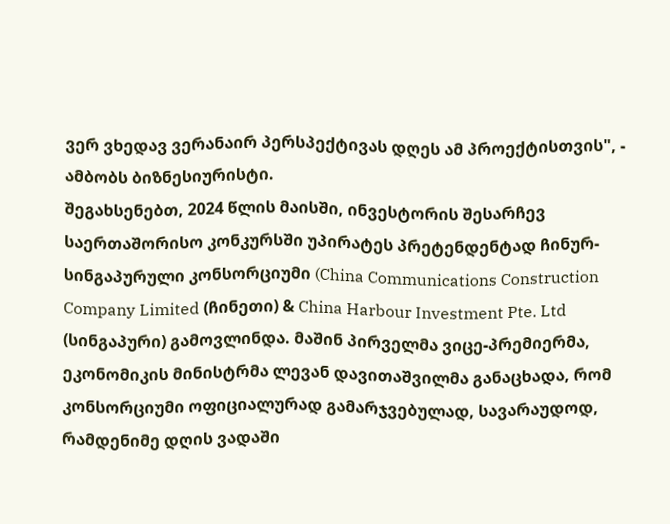ვერ ვხედავ ვერანაირ პერსპექტივას დღეს ამ პროექტისთვის", - ამბობს ბიზნესიურისტი.
შეგახსენებთ, 2024 წლის მაისში, ინვესტორის შესარჩევ საერთაშორისო კონკურსში უპირატეს პრეტენდენტად ჩინურ-სინგაპურული კონსორციუმი (China Communications Construction Company Limited (ჩინეთი) & China Harbour Investment Pte. Ltd (სინგაპური) გამოვლინდა. მაშინ პირველმა ვიცე-პრემიერმა, ეკონომიკის მინისტრმა ლევან დავითაშვილმა განაცხადა, რომ კონსორციუმი ოფიციალურად გამარჯვებულად, სავარაუდოდ, რამდენიმე დღის ვადაში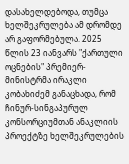დასახელდებოდა, თუმცა ხელშეკრულება ამ დრომდე არ გაფორმებულა. 2025 წლის 23 იანვარს "ქართული ოცნების" პრემიერ-მინისტრმა ირაკლი კობახიძემ განაცხადა, რომ ჩინურ-სინგაპურულ კონსორციუმთან ანაკლიის პროექტზე ხელშეკრულების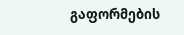გაფორმების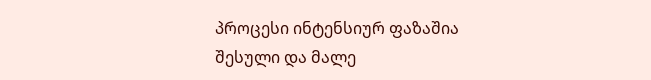პროცესი ინტენსიურ ფაზაშია შესული და მალე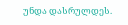უნდა დასრულდეს.